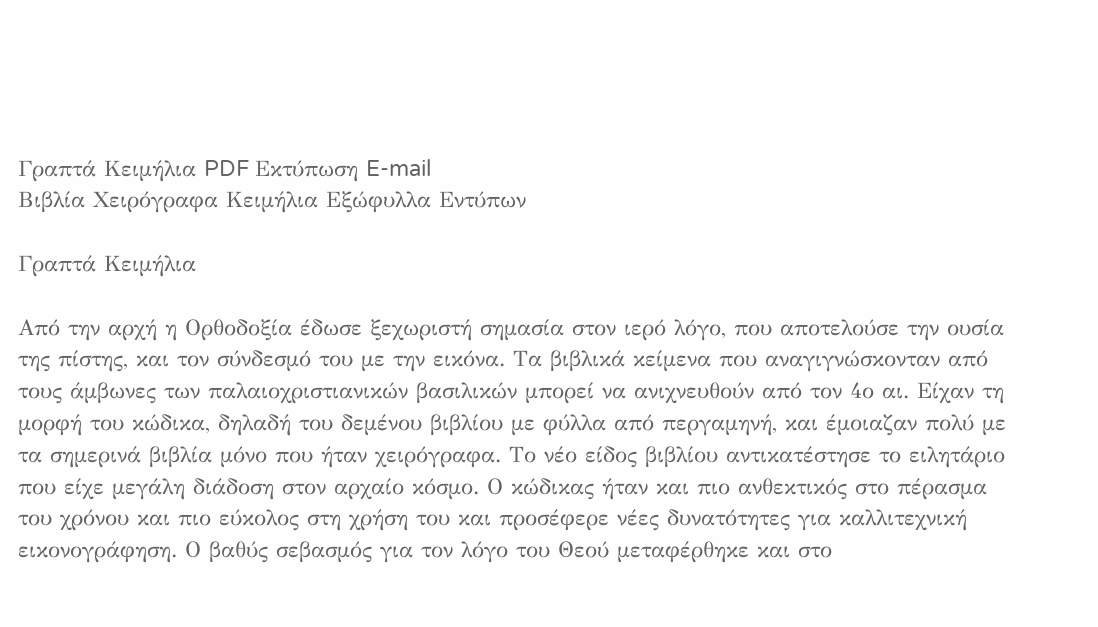Γραπτά Κειμήλια PDF Εκτύπωση E-mail
Βιβλία Χειρόγραφα Κειμήλια Εξώφυλλα Εντύπων

Γραπτά Κειμήλια

Από την αρχή η Ορθοδοξία έδωσε ξεχωριστή σημασία στον ιερό λόγο, που αποτελούσε την ουσία της πίστης, και τον σύνδεσμό του με την εικόνα. Τα βιβλικά κείμενα που αναγιγνώσκονταν από τους άμβωνες των παλαιοχριστιανικών βασιλικών μπορεί να ανιχνευθούν από τον 4ο αι. Είχαν τη μορφή του κώδικα, δηλαδή του δεμένου βιβλίου με φύλλα από περγαμηνή, και έμοιαζαν πολύ με τα σημερινά βιβλία μόνο που ήταν χειρόγραφα. Το νέο είδος βιβλίου αντικατέστησε το ειλητάριο που είχε μεγάλη διάδοση στον αρχαίο κόσμο. Ο κώδικας ήταν και πιο ανθεκτικός στο πέρασμα του χρόνου και πιο εύκολος στη χρήση του και προσέφερε νέες δυνατότητες για καλλιτεχνική εικονογράφηση. Ο βαθύς σεβασμός για τον λόγο του Θεού μεταφέρθηκε και στο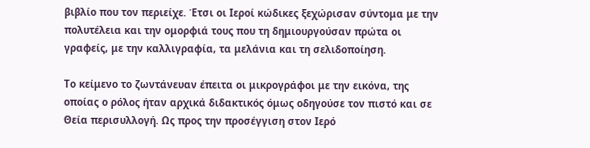βιβλίο που τον περιείχε. Έτσι οι Ιεροί κώδικες ξεχώρισαν σύντομα με την πολυτέλεια και την ομορφιά τους που τη δημιουργούσαν πρώτα οι γραφείς, με την καλλιγραφία, τα μελάνια και τη σελιδοποίηση.

Το κείμενο το ζωντάνευαν έπειτα οι μικρογράφοι με την εικόνα, της οποίας ο ρόλος ήταν αρχικά διδακτικός όμως οδηγούσε τον πιστό και σε Θεία περισυλλογή. Ως προς την προσέγγιση στον Ιερό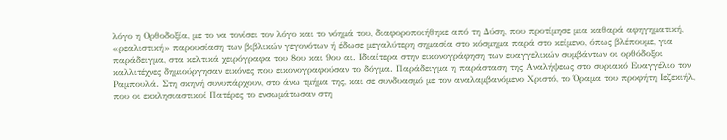λόγο η Ορθοδοξία, με το να τονίσει τον λόγο και το νόημά του, διαφοροποιήθηκε από τη Δύση, που προτίμησε μια καθαρά αφηγηματική, «ρεαλιστική» παρουσίαση των βιβλικών γεγονότων ή έδωσε μεγαλύτερη σημασία στο κόσμημα παρά στο κείμενο, όπως βλέπουμε, για παράδειγμα, στα κελτικά χειρόγραφα του 8ου και 9ου αι. Ιδιαίτερα στην εικονογράφηση των ευαγγελικών συμβάντων οι ορθόδοξοι καλλιτέχνες δημιούργησαν εικόνες που εικονογραφούσαν το δόγμα. Παράδειγμα η παράσταση της Αναλήψεως στο συριακό Ευαγγέλιο τον Ραμπουλά. Στη σκηνή συνυπάρχουν, στο άνω τμήμα της, και σε συνδυασμό με τον αναλαμβανόμενο Χριστό, το Όραμα του προφήτη Ιεζεκιήλ, που οι εκκλησιαστικοί Πατέρες το ενσωμάτωσαν στη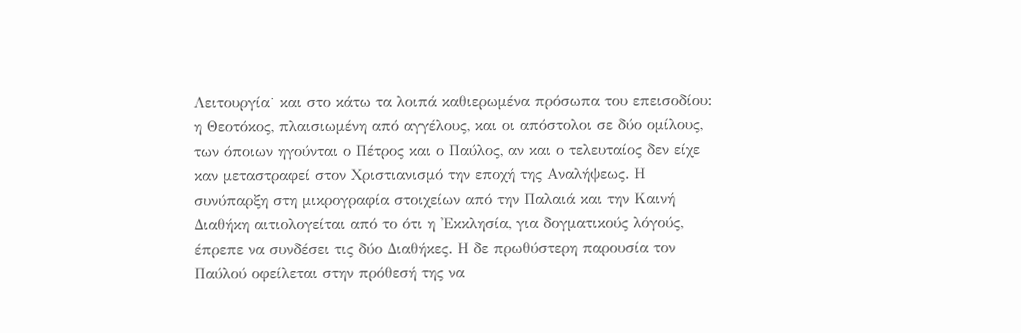Λειτουργία˙ και στο κάτω τα λοιπά καθιερωμένα πρόσωπα του επεισοδίου: η Θεοτόκος, πλαισιωμένη από αγγέλους, και οι απόστολοι σε δύο ομίλους, των όποιων ηγούνται ο Πέτρος και ο Παύλος, αν και ο τελευταίος δεν είχε καν μεταστραφεί στον Χριστιανισμό την εποχή της Αναλήψεως. Η συνύπαρξη στη μικρογραφία στοιχείων από την Παλαιά και την Καινή Διαθήκη αιτιολογείται από το ότι η 'Εκκλησία, για δογματικούς λόγούς, έπρεπε να συνδέσει τις δύο Διαθήκες. Η δε πρωθύστερη παρουσία τον Παύλού οφείλεται στην πρόθεσή της να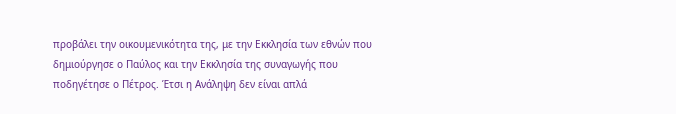προβάλει την οικουμενικότητα της, με την Εκκλησία των εθνών που δημιούργησε ο Παύλος και την Εκκλησία της συναγωγής που ποδηγέτησε ο Πέτρος. Έτσι η Ανάληψη δεν είναι απλά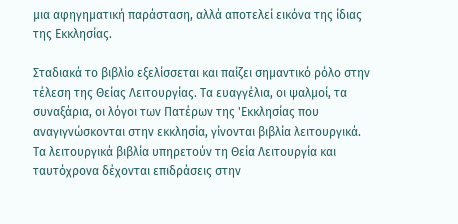μια αφηγηματική παράσταση, αλλά αποτελεί εικόνα της ίδιας της Εκκλησίας.

Σταδιακά το βιβλίο εξελίσσεται και παίζει σημαντικό ρόλο στην τέλεση της Θείας Λειτουργίας. Τα ευαγγέλια, οι ψαλμοί, τα συναξάρια, οι λόγοι των Πατέρων της 'Εκκλησίας που αναγιγνώσκονται στην εκκλησία, γίνονται βιβλία λειτουργικά. Τα λειτουργικά βιβλία υπηρετούν τη Θεία Λειτουργία και ταυτόχρονα δέχονται επιδράσεις στην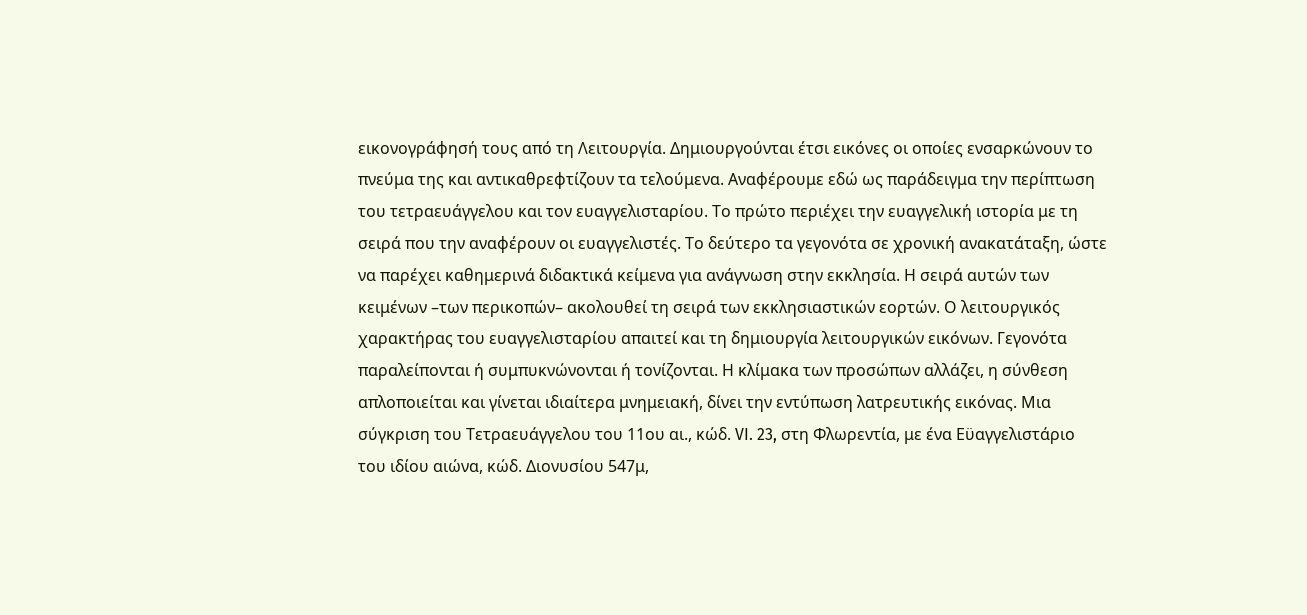εικονογράφησή τους από τη Λειτουργία. Δημιουργούνται έτσι εικόνες οι οποίες ενσαρκώνουν το πνεύμα της και αντικαθρεφτίζουν τα τελούμενα. Αναφέρουμε εδώ ως παράδειγμα την περίπτωση του τετραευάγγελου και τον ευαγγελισταρίου. Το πρώτο περιέχει την ευαγγελική ιστορία με τη σειρά που την αναφέρουν οι ευαγγελιστές. Το δεύτερο τα γεγονότα σε χρονική ανακατάταξη, ώστε να παρέχει καθημερινά διδακτικά κείμενα για ανάγνωση στην εκκλησία. Η σειρά αυτών των κειμένων –των περικοπών– ακολουθεί τη σειρά των εκκλησιαστικών εορτών. Ο λειτουργικός χαρακτήρας του ευαγγελισταρίου απαιτεί και τη δημιουργία λειτουργικών εικόνων. Γεγονότα παραλείπονται ή συμπυκνώνονται ή τονίζονται. Η κλίμακα των προσώπων αλλάζει, η σύνθεση απλοποιείται και γίνεται ιδιαίτερα μνημειακή, δίνει την εντύπωση λατρευτικής εικόνας. Μια σύγκριση του Τετραευάγγελου του 11ου αι., κώδ. VI. 23, στη Φλωρεντία, με ένα Εϋαγγελιστάριο του ιδίου αιώνα, κώδ. Διονυσίου 547μ,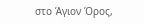στο Άγιον Όρος,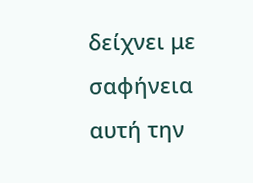δείχνει με σαφήνεια αυτή την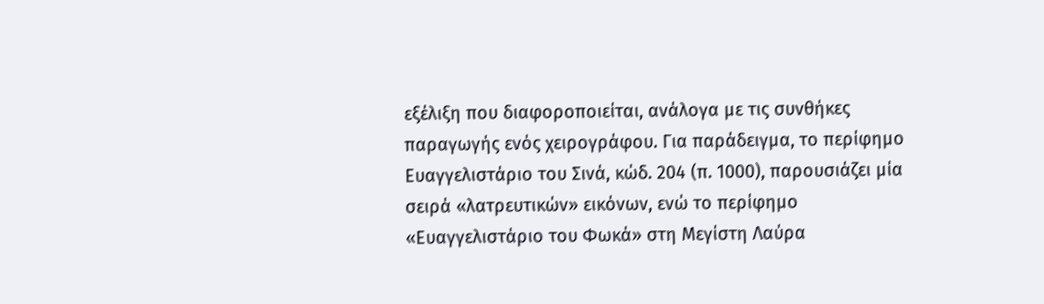εξέλιξη που διαφοροποιείται, ανάλογα με τις συνθήκες παραγωγής ενός χειρογράφου. Για παράδειγμα, το περίφημο Ευαγγελιστάριο του Σινά, κώδ. 204 (π. 1000), παρουσιάζει μία σειρά «λατρευτικών» εικόνων, ενώ το περίφημο «Ευαγγελιστάριο του Φωκά» στη Μεγίστη Λαύρα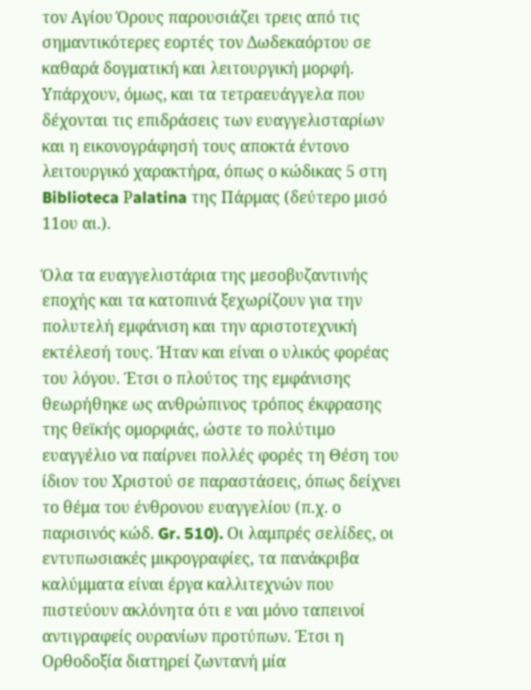τον Αγίου Όρους παρουσιάζει τρεις από τις σημαντικότερες εορτές τον Δωδεκαόρτου σε καθαρά δογματική και λειτουργική μορφή. Υπάρχουν, όμως, και τα τετραευάγγελα που δέχονται τις επιδράσεις των ευαγγελισταρίων και η εικονογράφησή τους αποκτά έντονο λειτουργικό χαρακτήρα, όπως ο κώδικας 5 στη Biblioteca Ρalatina της Πάρμας (δεύτερο μισό 11ου αι.).

Όλα τα ευαγγελιστάρια της μεσοβυζαντινής εποχής και τα κατοπινά ξεχωρίζουν για την πολυτελή εμφάνιση και την αριστοτεχνική εκτέλεσή τους. Ήταν και είναι ο υλικός φορέας του λόγου. Έτσι ο πλούτος της εμφάνισης θεωρήθηκε ως ανθρώπινος τρόπος έκφρασης της θεϊκής ομορφιάς, ώστε το πολύτιμο ευαγγέλιο να παίρνει πολλές φορές τη Θέση του ίδιον του Χριστού σε παραστάσεις, όπως δείχνει το θέμα του ένθρονου ευαγγελίου (π.χ. ο παρισινός κώδ. Gr. 510). Οι λαμπρές σελίδες, οι εντυπωσιακές μικρογραφίες, τα πανάκριβα καλύμματα είναι έργα καλλιτεχνών που πιστεύουν ακλόνητα ότι ε ναι μόνο ταπεινοί αντιγραφείς ουρανίων προτύπων. Έτσι η Ορθοδοξία διατηρεί ζωντανή μία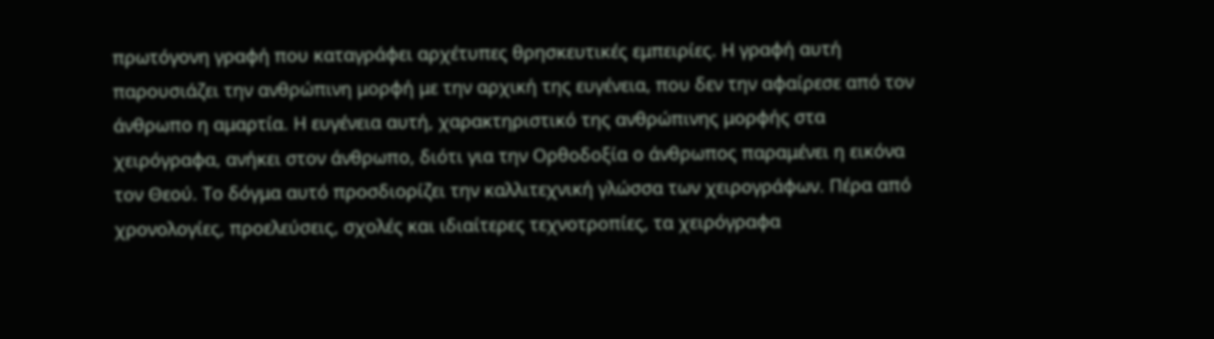πρωτόγονη γραφή που καταγράφει αρχέτυπες θρησκευτικές εμπειρίες. Η γραφή αυτή παρουσιάζει την ανθρώπινη μορφή με την αρχική της ευγένεια, που δεν την αφαίρεσε από τον άνθρωπο η αμαρτία. Η ευγένεια αυτή, χαρακτηριστικό της ανθρώπινης μορφής στα χειρόγραφα, ανήκει στον άνθρωπο, διότι για την Ορθοδοξία ο άνθρωπος παραμένει η εικόνα τον Θεού. Το δόγμα αυτό προσδιορίζει την καλλιτεχνική γλώσσα των χειρογράφων. Πέρα από χρονολογίες, προελεύσεις, σχολές και ιδιαίτερες τεχνοτροπίες, τα χειρόγραφα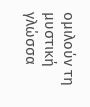ομιλούν τη μυστική γλώσσα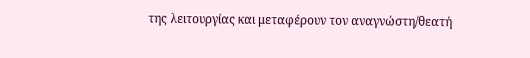της λειτουργίας και μεταφέρουν τον αναγνώστη/θεατή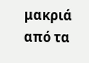μακριά από τα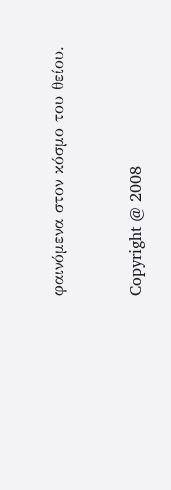φαινόμενα στον κόσμο του θείου.


Copyright @ 2008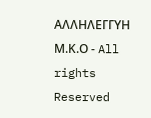ΑΛΛΗΛΕΓΓΥΗ Μ.Κ.Ο - All rights Reserved